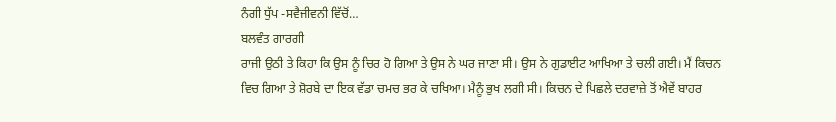ਨੰਗੀ ਧੁੱਪ -ਸਵੈਜੀਵਨੀ ਵਿੱਚੋਂ…
ਬਲਵੰਤ ਗਾਰਗੀ
ਰਾਜੀ ਉਠੀ ਤੇ ਕਿਹਾ ਕਿ ਉਸ ਨੂੰ ਚਿਰ ਹੋ ਗਿਆ ਤੇ ਉਸ ਨੇ ਘਰ ਜਾਣਾ ਸੀ। ਉਸ ਨੇ ਗੁਡਾਈਟ ਆਖਿਆ ਤੇ ਚਲੀ ਗਈ। ਮੈਂ ਕਿਚਨ ਵਿਚ ਗਿਆ ਤੇ ਸ਼ੋਰਬੇ ਦਾ ਇਕ ਵੱਡਾ ਚਮਚ ਭਰ ਕੇ ਚਖਿਆ। ਮੈਨੂੰ ਭੁਖ ਲਗੀ ਸੀ। ਕਿਚਨ ਦੇ ਪਿਛਲੇ ਦਰਵਾਜ਼ੇ ਤੋਂ ਐਵੇਂ ਬਾਹਰ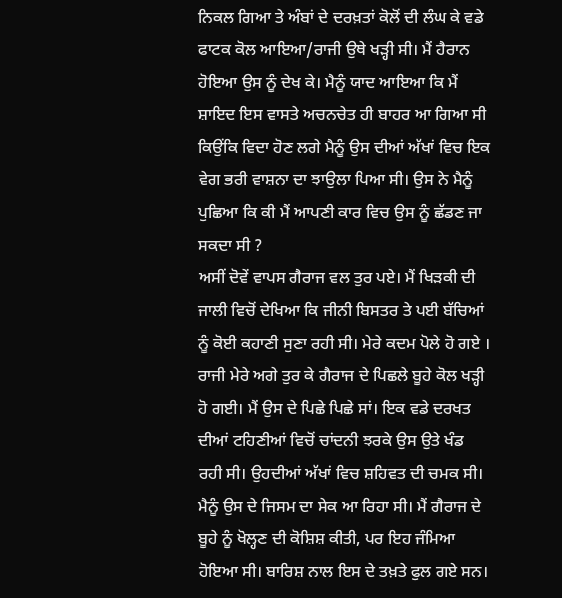ਨਿਕਲ ਗਿਆ ਤੇ ਅੰਬਾਂ ਦੇ ਦਰਖ਼ਤਾਂ ਕੋਲੋਂ ਦੀ ਲੰਘ ਕੇ ਵਡੇ ਫਾਟਕ ਕੋਲ ਆਇਆ/ਰਾਜੀ ਉਥੇ ਖੜ੍ਹੀ ਸੀ। ਮੈਂ ਹੈਰਾਨ ਹੋਇਆ ਉਸ ਨੂੰ ਦੇਖ ਕੇ। ਮੈਨੂੰ ਯਾਦ ਆਇਆ ਕਿ ਮੈਂ ਸ਼ਾਇਦ ਇਸ ਵਾਸਤੇ ਅਚਨਚੇਤ ਹੀ ਬਾਹਰ ਆ ਗਿਆ ਸੀ ਕਿਉਂਕਿ ਵਿਦਾ ਹੋਣ ਲਗੇ ਮੈਨੂੰ ਉਸ ਦੀਆਂ ਅੱਖਾਂ ਵਿਚ ਇਕ ਵੇਗ ਭਰੀ ਵਾਸ਼ਨਾ ਦਾ ਝਾਉਲਾ ਪਿਆ ਸੀ। ਉਸ ਨੇ ਮੈਨੂੰ ਪੁਛਿਆ ਕਿ ਕੀ ਮੈਂ ਆਪਣੀ ਕਾਰ ਵਿਚ ਉਸ ਨੂੰ ਛੱਡਣ ਜਾ ਸਕਦਾ ਸੀ ?
ਅਸੀਂ ਦੋਵੇਂ ਵਾਪਸ ਗੈਰਾਜ ਵਲ ਤੁਰ ਪਏ। ਮੈਂ ਖਿੜਕੀ ਦੀ ਜਾਲੀ ਵਿਚੋਂ ਦੇਖਿਆ ਕਿ ਜੀਨੀ ਬਿਸਤਰ ਤੇ ਪਈ ਬੱਚਿਆਂ ਨੂੰ ਕੋਈ ਕਹਾਣੀ ਸੁਣਾ ਰਹੀ ਸੀ। ਮੇਰੇ ਕਦਮ ਪੋਲੇ ਹੋ ਗਏ । ਰਾਜੀ ਮੇਰੇ ਅਗੇ ਤੁਰ ਕੇ ਗੈਰਾਜ ਦੇ ਪਿਛਲੇ ਬੂਹੇ ਕੋਲ ਖੜ੍ਹੀ ਹੋ ਗਈ। ਮੈਂ ਉਸ ਦੇ ਪਿਛੇ ਪਿਛੇ ਸਾਂ। ਇਕ ਵਡੇ ਦਰਖਤ ਦੀਆਂ ਟਹਿਣੀਆਂ ਵਿਚੋਂ ਚਾਂਦਨੀ ਝਰਕੇ ਉਸ ਉਤੇ ਖੰਡ ਰਹੀ ਸੀ। ਉਹਦੀਆਂ ਅੱਖਾਂ ਵਿਚ ਸ਼ਹਿਵਤ ਦੀ ਚਮਕ ਸੀ। ਮੈਨੂੰ ਉਸ ਦੇ ਜਿਸਮ ਦਾ ਸੇਕ ਆ ਰਿਹਾ ਸੀ। ਮੈਂ ਗੈਰਾਜ ਦੇ ਬੂਹੇ ਨੂੰ ਖੋਲ੍ਹਣ ਦੀ ਕੋਸ਼ਿਸ਼ ਕੀਤੀ, ਪਰ ਇਹ ਜੰਮਿਆ ਹੋਇਆ ਸੀ। ਬਾਰਿਸ਼ ਨਾਲ ਇਸ ਦੇ ਤਖ਼ਤੇ ਫੁਲ ਗਏ ਸਨ।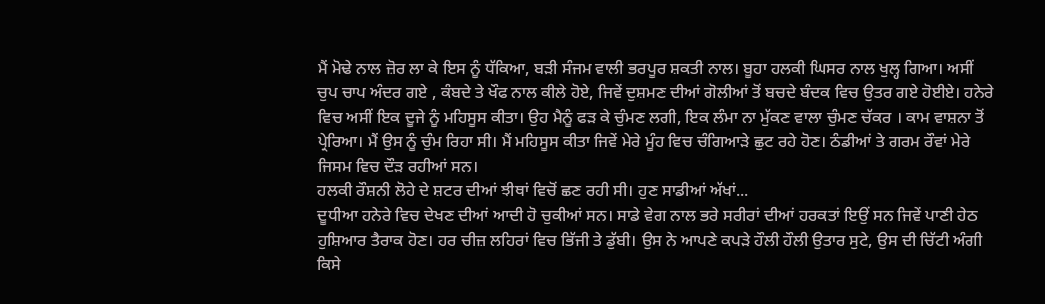ਮੈਂ ਮੋਢੇ ਨਾਲ ਜ਼ੋਰ ਲਾ ਕੇ ਇਸ ਨੂੰ ਧੱਕਿਆ, ਬੜੀ ਸੰਜਮ ਵਾਲੀ ਭਰਪੂਰ ਸ਼ਕਤੀ ਨਾਲ। ਬੂਹਾ ਹਲਕੀ ਘਿਸਰ ਨਾਲ ਖੁਲ੍ਹ ਗਿਆ। ਅਸੀਂ ਚੁਪ ਚਾਪ ਅੰਦਰ ਗਏ , ਕੰਬਦੇ ਤੇ ਖੌਫ ਨਾਲ ਕੀਲੇ ਹੋਏ, ਜਿਵੇਂ ਦੁਸ਼ਮਣ ਦੀਆਂ ਗੋਲੀਆਂ ਤੋਂ ਬਚਦੇ ਬੰਦਕ ਵਿਚ ਉਤਰ ਗਏ ਹੋਈਏ। ਹਨੇਰੇ ਵਿਚ ਅਸੀਂ ਇਕ ਦੂਜੇ ਨੂੰ ਮਹਿਸੂਸ ਕੀਤਾ। ਉਹ ਮੈਨੂੰ ਫੜ ਕੇ ਚੁੰਮਣ ਲਗੀ, ਇਕ ਲੰਮਾ ਨਾ ਮੁੱਕਣ ਵਾਲਾ ਚੁੰਮਣ ਚੱਕਰ । ਕਾਮ ਵਾਸ਼ਨਾ ਤੋਂ ਪ੍ਰੇਰਿਆ। ਮੈਂ ਉਸ ਨੂੰ ਚੁੰਮ ਰਿਹਾ ਸੀ। ਮੈਂ ਮਹਿਸੂਸ ਕੀਤਾ ਜਿਵੇਂ ਮੇਰੇ ਮੂੰਹ ਵਿਚ ਚੰਗਿਆੜੇ ਛੁਟ ਰਹੇ ਹੋਣ। ਠੰਡੀਆਂ ਤੇ ਗਰਮ ਰੌਵਾਂ ਮੇਰੇ ਜਿਸਮ ਵਿਚ ਦੌੜ ਰਹੀਆਂ ਸਨ।
ਹਲਕੀ ਰੌਸ਼ਨੀ ਲੋਹੇ ਦੇ ਸ਼ਟਰ ਦੀਆਂ ਝੀਥਾਂ ਵਿਚੋਂ ਛਣ ਰਹੀ ਸੀ। ਹੁਣ ਸਾਡੀਆਂ ਅੱਖਾਂ...
ਦੂਧੀਆ ਹਨੇਰੇ ਵਿਚ ਦੇਖਣ ਦੀਆਂ ਆਦੀ ਹੋ ਚੁਕੀਆਂ ਸਨ। ਸਾਡੇ ਵੇਗ ਨਾਲ ਭਰੇ ਸਰੀਰਾਂ ਦੀਆਂ ਹਰਕਤਾਂ ਇਉਂ ਸਨ ਜਿਵੇਂ ਪਾਣੀ ਹੇਠ ਹੁਸ਼ਿਆਰ ਤੈਰਾਕ ਹੋਣ। ਹਰ ਚੀਜ਼ ਲਹਿਰਾਂ ਵਿਚ ਭਿੱਜੀ ਤੇ ਡੁੱਬੀ। ਉਸ ਨੇ ਆਪਣੇ ਕਪੜੇ ਹੌਲੀ ਹੌਲੀ ਉਤਾਰ ਸੁਟੇ, ਉਸ ਦੀ ਚਿੱਟੀ ਅੰਗੀ ਕਿਸੇ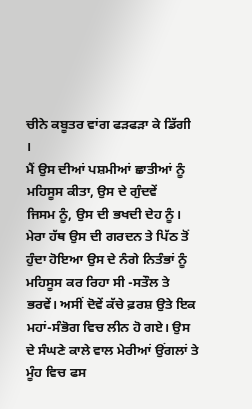ਚੀਨੇ ਕਬੂਤਰ ਵਾਂਗ ਫੜਫੜਾ ਕੇ ਡਿੱਗੀ ।
ਮੈਂ ਉਸ ਦੀਆਂ ਪਸ਼ਮੀਆਂ ਛਾਤੀਆਂ ਨੂੰ ਮਹਿਸੂਸ ਕੀਤਾ, ਉਸ ਦੇ ਗੁੰਦਵੇਂ
ਜਿਸਮ ਨੂੰ, ਉਸ ਦੀ ਭਖਦੀ ਦੇਹ ਨੂੰ। ਮੇਰਾ ਹੱਥ ਉਸ ਦੀ ਗਰਦਨ ਤੇ ਪਿੱਠ ਤੋਂ ਹੁੰਦਾ ਹੋਇਆ ਉਸ ਦੇ ਨੰਗੇ ਨਿਤੰਭਾਂ ਨੂੰ ਮਹਿਸੂਸ ਕਰ ਰਿਹਾ ਸੀ -ਸਤੌਲ ਤੇ ਭਰਵੇਂ। ਅਸੀਂ ਦੋਵੇਂ ਕੱਚੇ ਫ਼ਰਸ਼ ਉਤੇ ਇਕ ਮਹਾਂ-ਸੰਭੋਗ ਵਿਚ ਲੀਨ ਹੋ ਗਏ। ਉਸ ਦੇ ਸੰਘਣੇ ਕਾਲੇ ਵਾਲ ਮੇਰੀਆਂ ਉਂਗਲਾਂ ਤੇ ਮੂੰਹ ਵਿਚ ਫਸ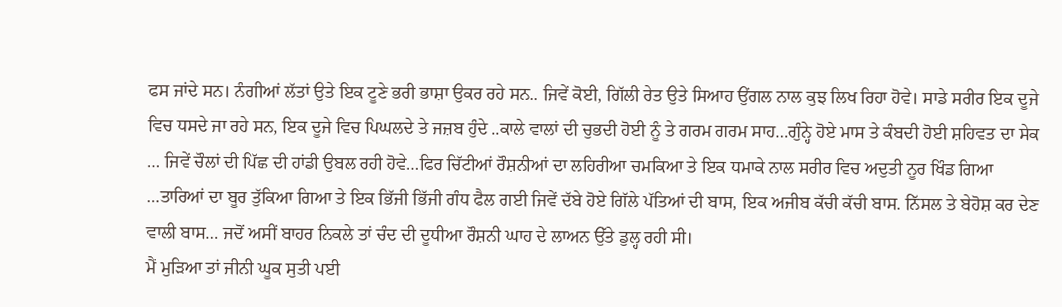ਫਸ ਜਾਂਦੇ ਸਨ। ਨੰਗੀਆਂ ਲੱਤਾਂ ਉਤੇ ਇਕ ਟੂਣੇ ਭਰੀ ਭਾਸ਼ਾ ਉਕਰ ਰਹੇ ਸਨ.. ਜਿਵੇਂ ਕੋਈ, ਗਿੱਲੀ ਰੇਤ ਉਤੇ ਸਿਆਹ ਉਂਗਲ ਨਾਲ ਕੁਝ ਲਿਖ ਰਿਹਾ ਹੋਵੇ। ਸਾਡੇ ਸਰੀਰ ਇਕ ਦੂਜੇ ਵਿਚ ਧਸਦੇ ਜਾ ਰਹੇ ਸਨ, ਇਕ ਦੂਜੇ ਵਿਚ ਪਿਘਲਦੇ ਤੇ ਜਜ਼ਬ ਹੁੰਦੇ ..ਕਾਲੇ ਵਾਲਾਂ ਦੀ ਚੁਭਦੀ ਹੋਈ ਨੂੰ ਤੇ ਗਰਮ ਗਰਮ ਸਾਹ…ਗੁੰਨ੍ਹੇ ਹੋਏ ਮਾਸ ਤੇ ਕੰਬਦੀ ਹੋਈ ਸ਼ਹਿਵਤ ਦਾ ਸੇਕ … ਜਿਵੇਂ ਚੌਲਾਂ ਦੀ ਪਿੱਛ ਦੀ ਹਾਂਡੀ ਉਬਲ ਰਹੀ ਹੋਵੇ…ਫਿਰ ਚਿੱਟੀਆਂ ਰੌਸ਼ਨੀਆਂ ਦਾ ਲਹਿਰੀਆ ਚਮਕਿਆ ਤੇ ਇਕ ਧਮਾਕੇ ਨਾਲ ਸਰੀਰ ਵਿਚ ਅਦੁਤੀ ਨੂਰ ਖਿੰਡ ਗਿਆ …ਤਾਰਿਆਂ ਦਾ ਬੂਰ ਤੁੱਕਿਆ ਗਿਆ ਤੇ ਇਕ ਭਿੱਜੀ ਭਿੱਜੀ ਗੰਧ ਫੈਲ ਗਈ ਜਿਵੇਂ ਦੱਬੇ ਹੋਏ ਗਿੱਲੇ ਪੱਤਿਆਂ ਦੀ ਬਾਸ, ਇਕ ਅਜੀਬ ਕੱਚੀ ਕੱਚੀ ਬਾਸ. ਨਿੱਸਲ ਤੇ ਬੇਹੋਸ਼ ਕਰ ਦੇਣ ਵਾਲੀ ਬਾਸ… ਜਦੋਂ ਅਸੀਂ ਬਾਹਰ ਨਿਕਲੇ ਤਾਂ ਚੰਦ ਦੀ ਦੂਧੀਆ ਰੌਸ਼ਨੀ ਘਾਹ ਦੇ ਲਾਅਨ ਉੱਤੇ ਡੁਲ੍ਹ ਰਹੀ ਸੀ।
ਮੈਂ ਮੁੜਿਆ ਤਾਂ ਜੀਨੀ ਘੂਕ ਸੁਤੀ ਪਈ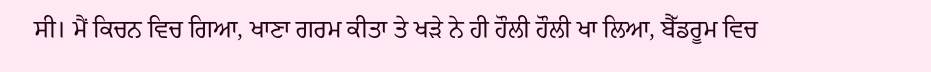ਸੀ। ਮੈਂ ਕਿਚਨ ਵਿਚ ਗਿਆ, ਖਾਣਾ ਗਰਮ ਕੀਤਾ ਤੇ ਖੜੇ ਨੇ ਹੀ ਹੌਲੀ ਹੌਲੀ ਖਾ ਲਿਆ, ਬੈੱਡਰੂਮ ਵਿਚ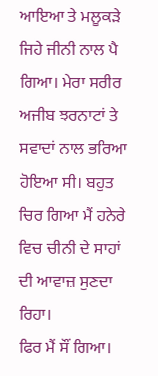ਆਇਆ ਤੇ ਮਲੂਕੜੇ ਜਿਹੇ ਜੀਨੀ ਨਾਲ ਪੈ ਗਿਆ। ਮੇਰਾ ਸਰੀਰ ਅਜੀਬ ਝਰਨਾਟਾਂ ਤੇ ਸਵਾਦਾਂ ਨਾਲ ਭਰਿਆ ਹੋਇਆ ਸੀ। ਬਹੁਤ ਚਿਰ ਗਿਆ ਮੈਂ ਹਨੇਰੇ ਵਿਚ ਚੀਨੀ ਦੇ ਸਾਹਾਂ ਦੀ ਆਵਾਜ਼ ਸੁਣਦਾ ਰਿਹਾ।
ਫਿਰ ਮੈਂ ਸੌਂ ਗਿਆ।